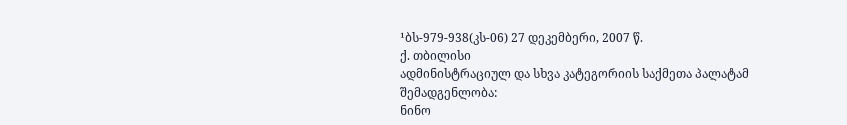¹ბს-979-938(კს-06) 27 დეკემბერი, 2007 წ.
ქ. თბილისი
ადმინისტრაციულ და სხვა კატეგორიის საქმეთა პალატამ
შემადგენლობა:
ნინო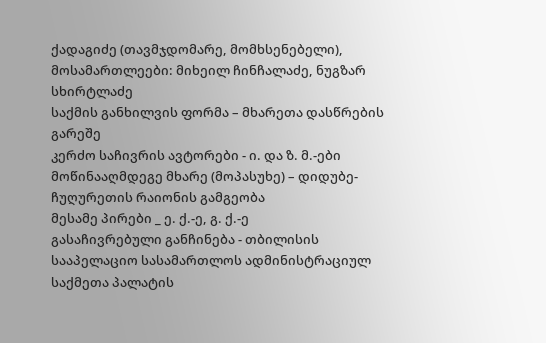ქადაგიძე (თავმჯდომარე, მომხსენებელი),
მოსამართლეები: მიხეილ ჩინჩალაძე, ნუგზარ სხირტლაძე
საქმის განხილვის ფორმა – მხარეთა დასწრების გარეშე
კერძო საჩივრის ავტორები - ი. და ზ. მ.-ები
მოწინააღმდეგე მხარე (მოპასუხე) – დიდუბე-ჩუღურეთის რაიონის გამგეობა
მესამე პირები _ ე. ქ.-ე, გ. ქ.-ე
გასაჩივრებული განჩინება - თბილისის სააპელაციო სასამართლოს ადმინისტრაციულ საქმეთა პალატის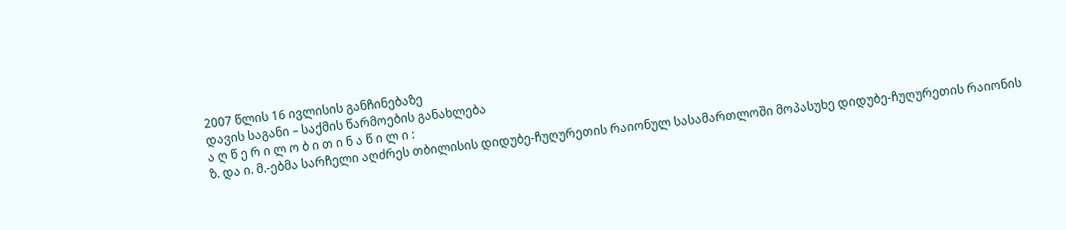2007 წლის 16 ივლისის განჩინებაზე
დავის საგანი – საქმის წარმოების განახლება
ა ღ წ ე რ ი ლ ო ბ ი თ ი ნ ა წ ი ლ ი :
ზ. და ი. მ.-ებმა სარჩელი აღძრეს თბილისის დიდუბე-ჩუღურეთის რაიონულ სასამართლოში მოპასუხე დიდუბე-ჩუღურეთის რაიონის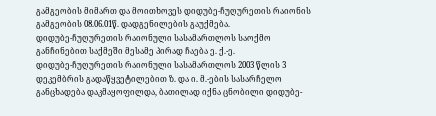გამგეობის მიმართ და მოითხოვეს დიდუბე-ჩუღურეთის რაიონის გამგეობის 08.06.01წ. დადგენილების გაუქმება.
დიდუბე-ჩუღურეთის რაიონული სასამართლოს საოქმო განჩინებით საქმეში მესამე პირად ჩაება ე. ქ.-ე.
დიდუბე-ჩუღურეთის რაიონული სასამართლოს 2003 წლის 3 დეკემბრის გადაწყვეტილებით ზ. და ი. მ.-ების სასარჩელო განცხადება დაკმაყოფილდა, ბათილად იქნა ცნობილი დიდუბე-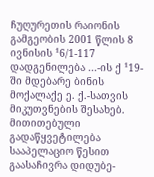ჩუღურეთის რაიონის გამგეობის 2001 წლის 8 ივნისის ¹6/1-117 დადგენილება ...-ის ქ ¹19-ში მდებარე ბინის მოქალაქე ე. ქ.-სათვის მიკუთვნების შესახებ.
მითითებული გადაწყვეტილება სააპელაციო წესით გაასაჩივრა დიდუბე-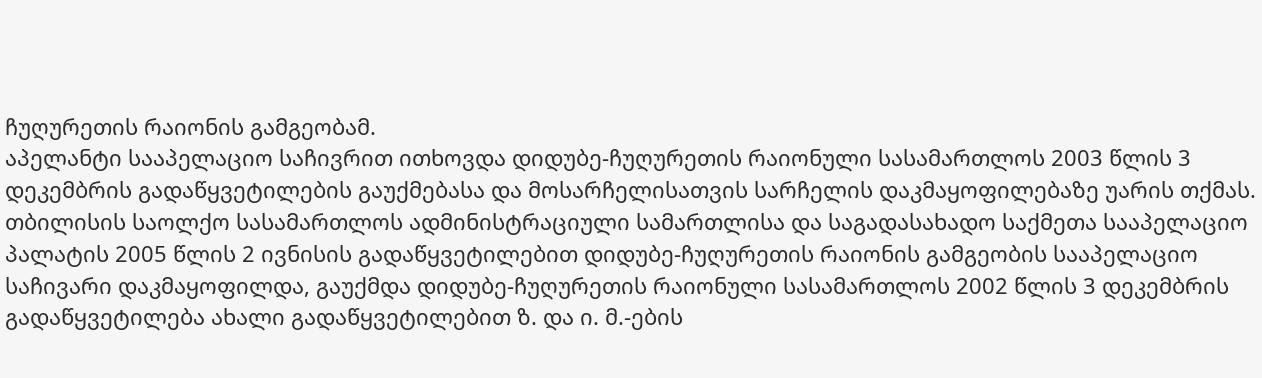ჩუღურეთის რაიონის გამგეობამ.
აპელანტი სააპელაციო საჩივრით ითხოვდა დიდუბე-ჩუღურეთის რაიონული სასამართლოს 2003 წლის 3 დეკემბრის გადაწყვეტილების გაუქმებასა და მოსარჩელისათვის სარჩელის დაკმაყოფილებაზე უარის თქმას.
თბილისის საოლქო სასამართლოს ადმინისტრაციული სამართლისა და საგადასახადო საქმეთა სააპელაციო პალატის 2005 წლის 2 ივნისის გადაწყვეტილებით დიდუბე-ჩუღურეთის რაიონის გამგეობის სააპელაციო საჩივარი დაკმაყოფილდა, გაუქმდა დიდუბე-ჩუღურეთის რაიონული სასამართლოს 2002 წლის 3 დეკემბრის გადაწყვეტილება ახალი გადაწყვეტილებით ზ. და ი. მ.-ების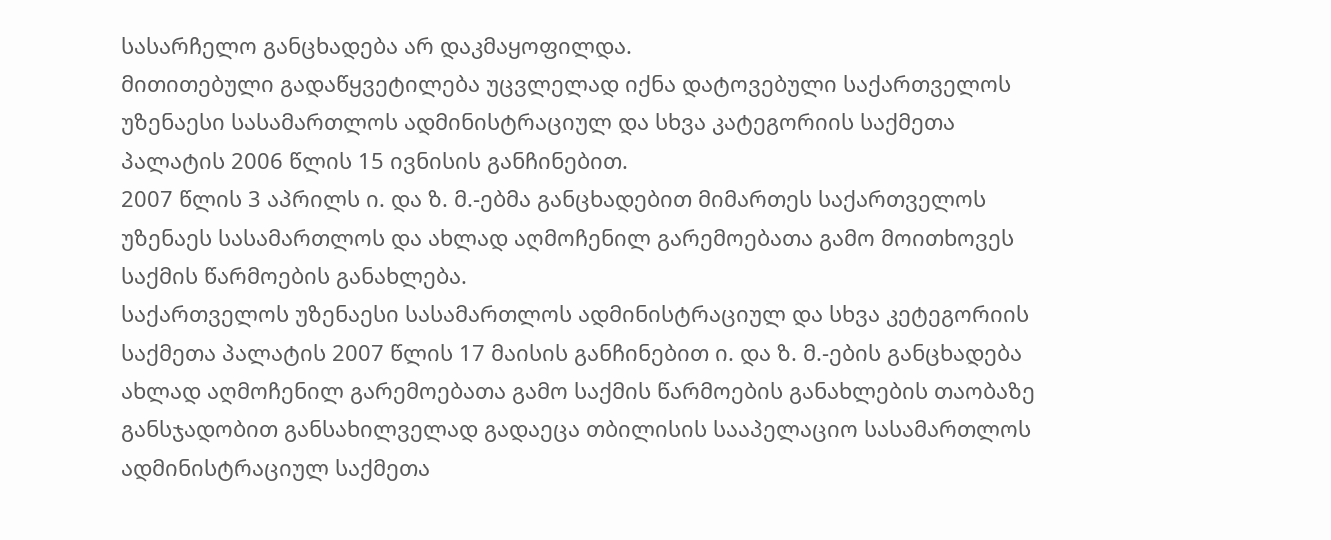სასარჩელო განცხადება არ დაკმაყოფილდა.
მითითებული გადაწყვეტილება უცვლელად იქნა დატოვებული საქართველოს უზენაესი სასამართლოს ადმინისტრაციულ და სხვა კატეგორიის საქმეთა პალატის 2006 წლის 15 ივნისის განჩინებით.
2007 წლის 3 აპრილს ი. და ზ. მ.-ებმა განცხადებით მიმართეს საქართველოს უზენაეს სასამართლოს და ახლად აღმოჩენილ გარემოებათა გამო მოითხოვეს საქმის წარმოების განახლება.
საქართველოს უზენაესი სასამართლოს ადმინისტრაციულ და სხვა კეტეგორიის საქმეთა პალატის 2007 წლის 17 მაისის განჩინებით ი. და ზ. მ.-ების განცხადება ახლად აღმოჩენილ გარემოებათა გამო საქმის წარმოების განახლების თაობაზე განსჯადობით განსახილველად გადაეცა თბილისის სააპელაციო სასამართლოს ადმინისტრაციულ საქმეთა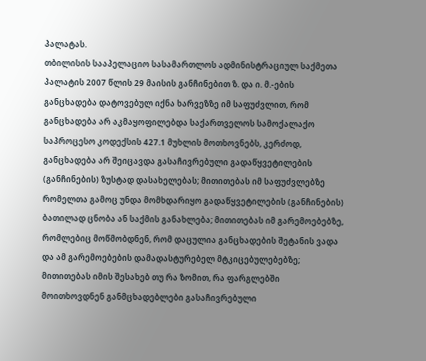პალატას.
თბილისის სააპელაციო სასამართლოს ადმინისტრაციულ საქმეთა პალატის 2007 წლის 29 მაისის განჩინებით ზ. და ი. მ.-ების განცხადება დატოვებულ იქნა ხარვეზზე იმ საფუძვლით, რომ განცხადება არ აკმაყოფილებდა საქართველოს სამოქალაქო საპროცესო კოდექსის 427.1 მუხლის მოთხოვნებს, კერძოდ, განცხადება არ შეიცავდა გასაჩივრებული გადაწყვეტილების (განჩინების) ზუსტად დასახელებას; მითითებას იმ საფუძვლებზე რომელთა გამოც უნდა მომხდარიყო გადაწყვეტილების (განჩინების) ბათილად ცნობა ან საქმის განახლება; მითითებას იმ გარემოებებზე, რომლებიც მოწმობდნენ, რომ დაცულია განცხადების შეტანის ვადა და ამ გარემოებების დამადასტურებელ მტკიცებულებებზე; მითითებას იმის შესახებ თუ რა ზომით, რა ფარგლებში მოითხოვდნენ განმცხადებლები გასაჩივრებული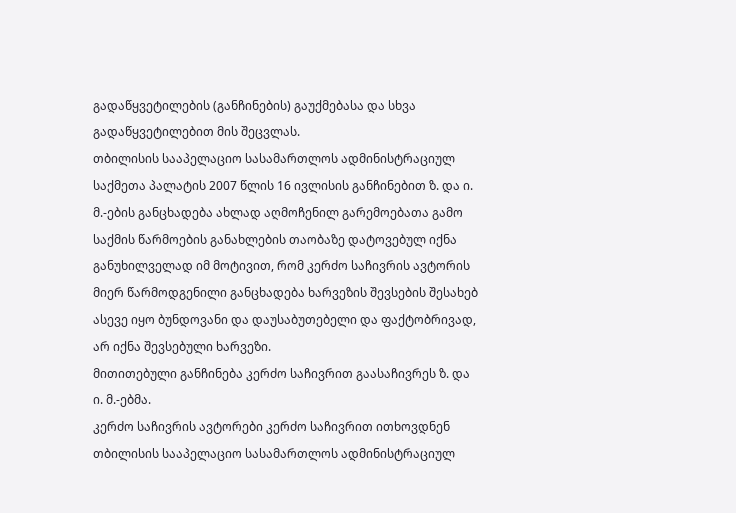გადაწყვეტილების (განჩინების) გაუქმებასა და სხვა გადაწყვეტილებით მის შეცვლას.
თბილისის სააპელაციო სასამართლოს ადმინისტრაციულ საქმეთა პალატის 2007 წლის 16 ივლისის განჩინებით ზ. და ი. მ.-ების განცხადება ახლად აღმოჩენილ გარემოებათა გამო საქმის წარმოების განახლების თაობაზე დატოვებულ იქნა განუხილველად იმ მოტივით, რომ კერძო საჩივრის ავტორის მიერ წარმოდგენილი განცხადება ხარვეზის შევსების შესახებ ასევე იყო ბუნდოვანი და დაუსაბუთებელი და ფაქტობრივად, არ იქნა შევსებული ხარვეზი.
მითითებული განჩინება კერძო საჩივრით გაასაჩივრეს ზ. და ი. მ.-ებმა.
კერძო საჩივრის ავტორები კერძო საჩივრით ითხოვდნენ თბილისის სააპელაციო სასამართლოს ადმინისტრაციულ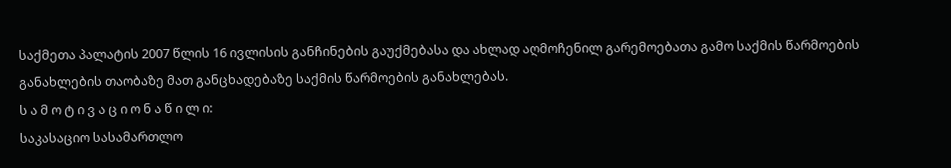საქმეთა პალატის 2007 წლის 16 ივლისის განჩინების გაუქმებასა და ახლად აღმოჩენილ გარემოებათა გამო საქმის წარმოების განახლების თაობაზე მათ განცხადებაზე საქმის წარმოების განახლებას.
ს ა მ ო ტ ი ვ ა ც ი ო ნ ა წ ი ლ ი:
საკასაციო სასამართლო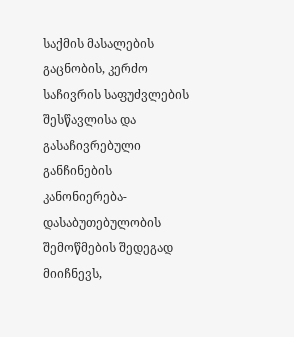საქმის მასალების გაცნობის, კერძო საჩივრის საფუძვლების შესწავლისა და გასაჩივრებული განჩინების კანონიერება-დასაბუთებულობის შემოწმების შედეგად მიიჩნევს,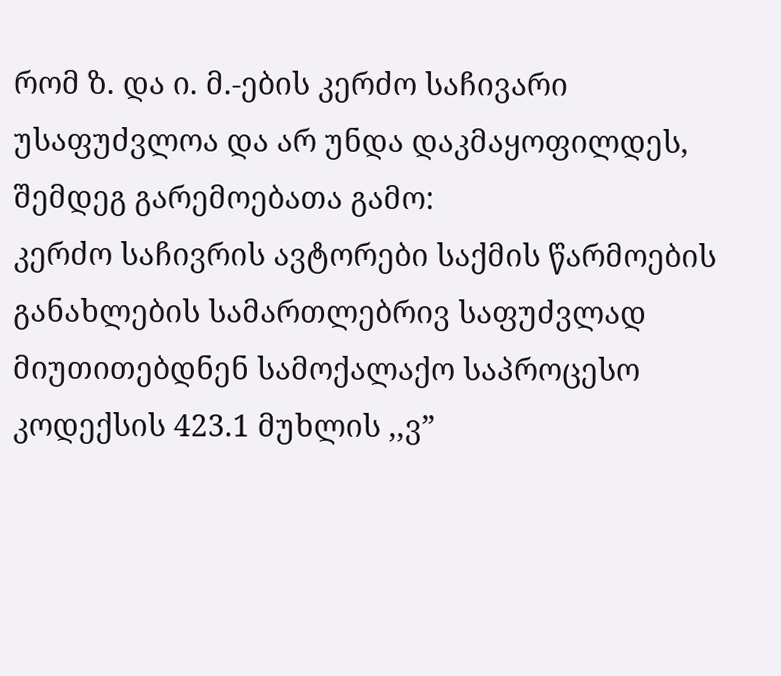რომ ზ. და ი. მ.-ების კერძო საჩივარი უსაფუძვლოა და არ უნდა დაკმაყოფილდეს, შემდეგ გარემოებათა გამო:
კერძო საჩივრის ავტორები საქმის წარმოების განახლების სამართლებრივ საფუძვლად მიუთითებდნენ სამოქალაქო საპროცესო კოდექსის 423.1 მუხლის ,,ვ”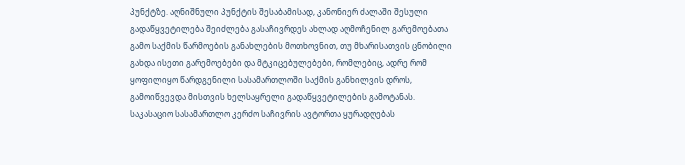პუნქტზე. აღნიშნული პუნქტის შესაბამისად, კანონიერ ძალაში შესული გადაწყვეტილება შეიძლება გასაჩივრდეს ახლად აღმოჩენილ გარემოებათა გამო საქმის წარმოების განახლების მოთხოვნით, თუ მხარისათვის ცნობილი გახდა ისეთი გარემოებები და მტკიცებულებები, რომლებიც, ადრე რომ ყოფილიყო წარდგენილი სასამართლოში საქმის განხილვის დროს, გამოიწვევდა მისთვის ხელსაყრელი გადაწყვეტილების გამოტანას.
საკასაციო სასამართლო კერძო საჩივრის ავტორთა ყურადღებას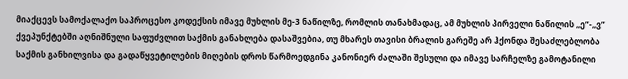მიაქცევს სამოქალაქო საპროცესო კოდექსის იმავე მუხლის მე-3 ნაწილზე, რომლის თანახმადაც, ამ მუხლის პირველი ნაწილის ,,ე”-,,ვ” ქვეპუნქტებში აღნიშნული საფუძვლით საქმის განახლება დასაშვებია, თუ მხარეს თავისი ბრალის გარეშე არ ჰქონდა შესაძლებლობა საქმის განხილვისა და გადაწყვეტილების მიღების დროს წარმოედგინა კანონიერ ძალაში შესული და იმავე სარჩელზე გამოტანილი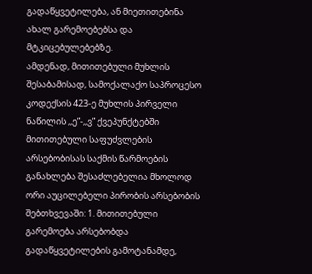გადაწყვეტილება, ან მიეთითებინა ახალ გარემოებებსა და მტკიცებულებებზე.
ამდენად, მითითებული მუხლის შესაბამისად, სამოქალაქო საპროცესო კოდექსის 423-ე მუხლის პირველი ნაწილის ,,ე”-,,ვ” ქვეპუნქტებში მითითებული საფუძვლების არსებობისას საქმის წარმოების განახლება შესაძლებელია მხოლოდ ორი აუცილებელი პირობის არსებობის შებთხვევაში: 1. მითითებული გარემოება არსებობდა გადაწყვეტილების გამოტანამდე,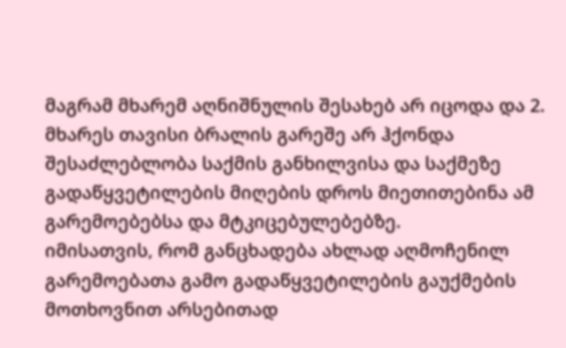მაგრამ მხარემ აღნიშნულის შესახებ არ იცოდა და 2. მხარეს თავისი ბრალის გარეშე არ ჰქონდა შესაძლებლობა საქმის განხილვისა და საქმეზე გადაწყვეტილების მიღების დროს მიეთითებინა ამ გარემოებებსა და მტკიცებულებებზე.
იმისათვის, რომ განცხადება ახლად აღმოჩენილ გარემოებათა გამო გადაწყვეტილების გაუქმების მოთხოვნით არსებითად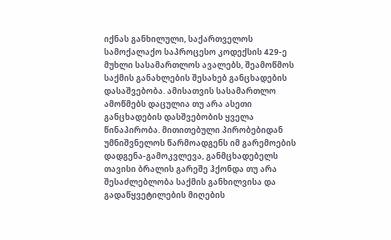იქნას განხილული, საქართველოს სამოქალაქო საპროცესო კოდექსის 429-ე მუხლი სასამართლოს ავალებს, შეამოწმოს საქმის განახლების შესახებ განცხადების დასაშვებობა. ამისათვის სასამართლო ამოწმებს დაცულია თუ არა ასეთი განცხადების დასშვებობის ყველა წინაპირობა. მითითებული პირობებიდან უმნიშვნელოს წარმოადგენს იმ გარემოების დადგენა-გამოკვლევა, განმცხადებელს თავისი ბრალის გარეშე ჰქონდა თუ არა შესაძლებლობა საქმის განხილვისა და გადაწყვეტილების მიღების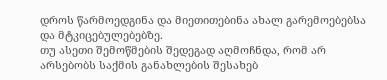დროს წარმოედგინა და მიეთითებინა ახალ გარემოებებსა და მტკიცებულებებზე.
თუ ასეთი შემოწმების შედეგად აღმოჩნდა, რომ არ არსებობს საქმის განახლების შესახებ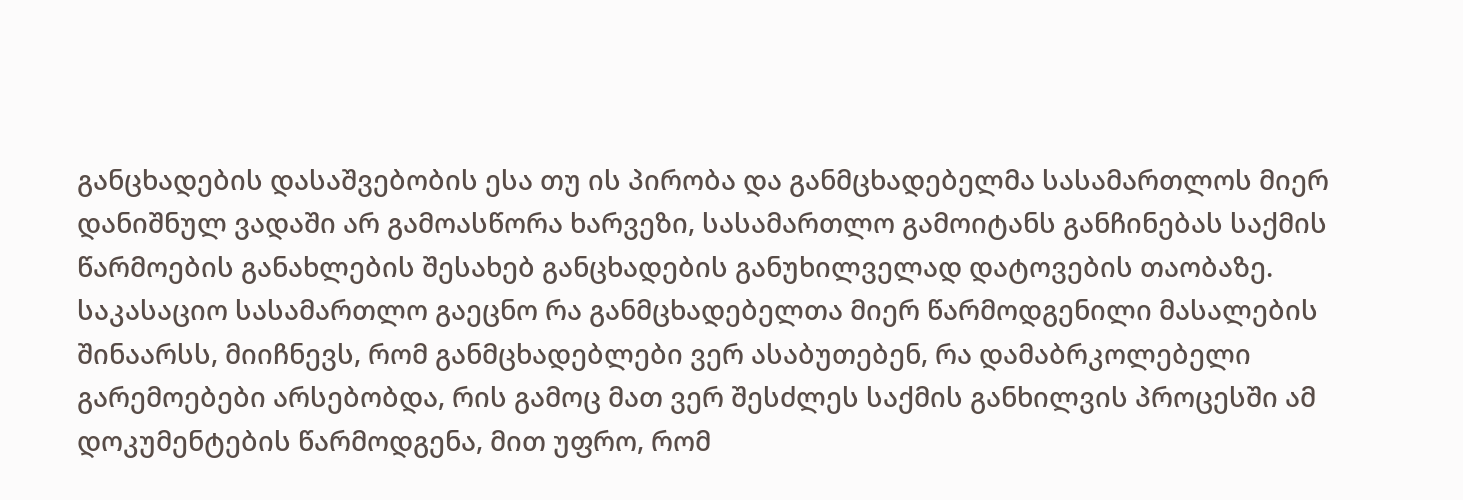განცხადების დასაშვებობის ესა თუ ის პირობა და განმცხადებელმა სასამართლოს მიერ დანიშნულ ვადაში არ გამოასწორა ხარვეზი, სასამართლო გამოიტანს განჩინებას საქმის წარმოების განახლების შესახებ განცხადების განუხილველად დატოვების თაობაზე.
საკასაციო სასამართლო გაეცნო რა განმცხადებელთა მიერ წარმოდგენილი მასალების შინაარსს, მიიჩნევს, რომ განმცხადებლები ვერ ასაბუთებენ, რა დამაბრკოლებელი გარემოებები არსებობდა, რის გამოც მათ ვერ შესძლეს საქმის განხილვის პროცესში ამ დოკუმენტების წარმოდგენა, მით უფრო, რომ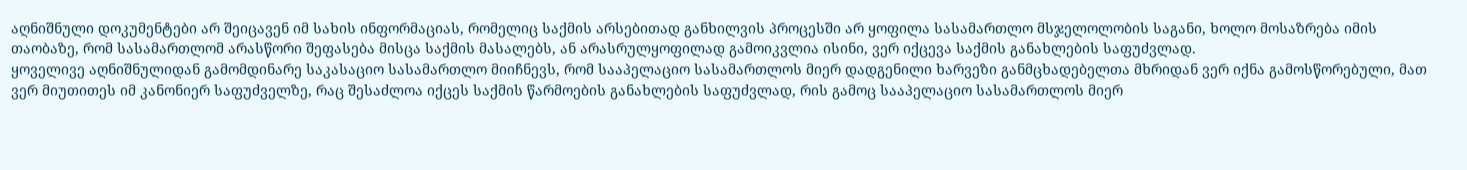აღნიშნული დოკუმენტები არ შეიცავენ იმ სახის ინფორმაციას, რომელიც საქმის არსებითად განხილვის პროცესში არ ყოფილა სასამართლო მსჯელოლობის საგანი, ხოლო მოსაზრება იმის თაობაზე, რომ სასამართლომ არასწორი შეფასება მისცა საქმის მასალებს, ან არასრულყოფილად გამოიკვლია ისინი, ვერ იქცევა საქმის განახლების საფუძვლად.
ყოველივე აღნიშნულიდან გამომდინარე საკასაციო სასამართლო მიიჩნევს, რომ სააპელაციო სასამართლოს მიერ დადგენილი ხარვეზი განმცხადებელთა მხრიდან ვერ იქნა გამოსწორებული, მათ ვერ მიუთითეს იმ კანონიერ საფუძველზე, რაც შესაძლოა იქცეს საქმის წარმოების განახლების საფუძვლად, რის გამოც სააპელაციო სასამართლოს მიერ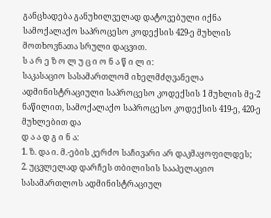განცხადება განუხილველად დატოვებული იქნა სამოქალაქო საპროცესო კოდექსის 429-ე მუხლის მოთხოვნათა სრული დაცვით.
ს ა რ ე ზ ო ლ უ ც ი ო ნ ა წ ი ლ ი:
საკასაციო სასამართლომ იხელმძღვანელა ადმინისტრაციული საპროცესო კოდექსის 1 მუხლის მე-2 ნაწილით, სამოქალაქო საპროცესო კოდექსის 419-ე, 420-ე მუხლებით და
დ ა ა დ გ ი ნ ა:
1. ზ. და ი. მ.-ების კერძო საჩივარი არ დაკმაყოფილდეს;
2. უცვლელად დარჩეს თბილისის სააპელაციო სასამართლოს ადმინისტრაციულ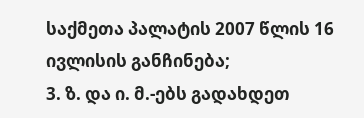საქმეთა პალატის 2007 წლის 16 ივლისის განჩინება;
3. ზ. და ი. მ.-ებს გადახდეთ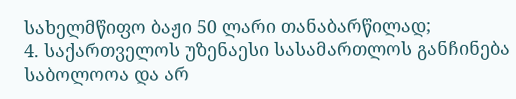სახელმწიფო ბაჟი 50 ლარი თანაბარწილად;
4. საქართველოს უზენაესი სასამართლოს განჩინება საბოლოოა და არ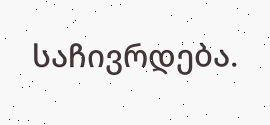საჩივრდება.